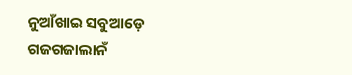ନୁଆଁଖାଇ ସବୁଆଡ଼େ ଗଜଗଜାଲାନଁ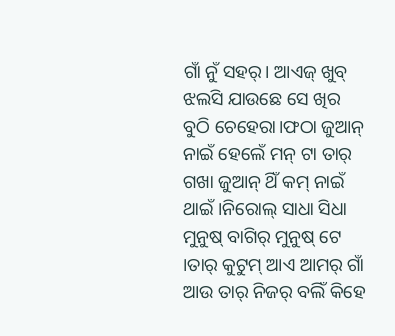ଗାଁ ନୁଁ ସହର୍। ଆଏଜ୍ ଖୁବ୍ ଝଲସି ଯାଉଛେ ସେ ଖିର ବୁଠି ଚେହେରା।ଫଠା ଜୁଆନ୍ ନାଇଁ ହେଲେଁ ମନ୍ ଟା ତାର୍ ଗଖା ଜୁଆନ୍ ଥିଁ କମ୍ ନାଇଁ ଥାଇଁ ।ନିରୋଲ୍ ସାଧା ସିଧା ମୁନୁଷ୍ ବାଗିର୍ ମୁନୁଷ୍ ଟେ ।ତାର୍ କୁଟୁମ୍ ଆଏ ଆମର୍ ଗାଁ ଆଉ ତାର୍ ନିଜର୍ ବଲିଁ କିହେ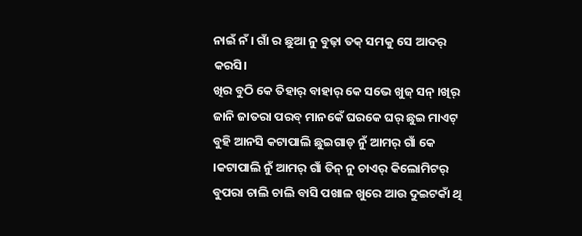ନାଇଁ ନଁ । ଗାଁ ର ଛୁଆ ନୁ ବୁଢ଼ା ତକ୍ ସମକୁ ସେ ଆଦର୍ କରସି।
ଖିର ବୁଠି କେ ତିହାର୍ ବାହାର୍ କେ ସଭେ ଖୁଜ୍ ସନ୍ ।ଖିର୍ ଜାନି ଜାତରା ପରବ୍ ମାନକେଁ ଘରକେ ଘର୍ ଛୁଇ ମାଏଟ୍ ବୁହି ଆନସି କଟାପାଲି ଛୁଇଗାଡ୍ ନୁଁ ଆମର୍ ଗାଁ କେ ।କଟାପାଲି ନୁଁ ଆମର୍ ଗାଁ ତିନ୍ ନୁ ଚାଏର୍ କିଲୋମିଟର୍ ବୁପରା ଚାଲି ଚାଲି ବାସି ପଖାଳ ଖୁରେ ଆଉ ଦୁଇଟକାଁ ଥି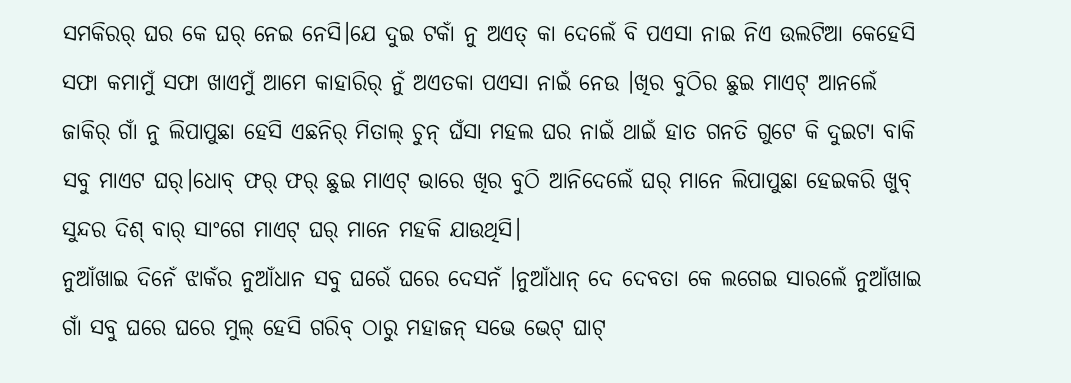ସମକିରର୍ ଘର କେ ଘର୍ ନେଇ ନେସି।ଯେ ଦୁଇ ଟକାଁ ନୁ ଅଏତ୍ କା ଦେଲେଁ ବି ପଏସା ନାଇ ନିଏ ଉଲଟିଆ କେହେସି ସଫା କମାମୁଁ ସଫା ଖାଏମୁଁ ଆମେ କାହାରିର୍ ନୁଁ ଅଏତକା ପଏସା ନାଇଁ ନେଉ ।ଖିର ବୁଠିର ଛୁଇ ମାଏଟ୍ ଆନଲେଁ ଜାକିର୍ ଗାଁ ନୁ ଲିପାପୁଛା ହେସି ଏଛନିର୍ ମିତାଲ୍ ଚୁନ୍ ଘଁସା ମହଲ ଘର ନାଇଁ ଥାଇଁ ହାତ ଗନତି ଗୁଟେ କି ଦୁଇଟା ବାକି ସବୁ ମାଏଟ ଘର୍।ଧୋବ୍ ଫର୍ ଫର୍ ଛୁଇ ମାଏଟ୍ ଭାରେ ଖିର ବୁଠି ଆନିଦେଲେଁ ଘର୍ ମାନେ ଲିପାପୁଛା ହେଇକରି ଖୁବ୍ ସୁନ୍ଦର ଦିଶ୍ ବାର୍ ସାଂଗେ ମାଏଟ୍ ଘର୍ ମାନେ ମହକି ଯାଉଥିସି।
ନୁଆଁଖାଇ ଦିନେଁ ଝାକଁର ନୁଆଁଧାନ ସବୁ ଘରେଁ ଘରେ ଦେସନଁ ।ନୁଆଁଧାନ୍ ଦେ ଦେବତା କେ ଲଗେଇ ସାରଲେଁ ନୁଆଁଖାଇ ଗାଁ ସବୁ ଘରେ ଘରେ ମୁଲ୍ ହେସି ଗରିବ୍ ଠାରୁ ମହାଜନ୍ ସଭେ ଭେଟ୍ ଘାଟ୍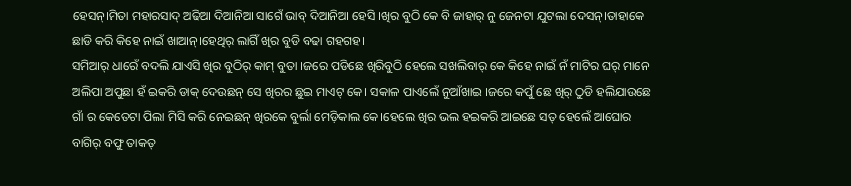ହେସନ୍।ମିତା ମହାରସାଦ୍ ଅଢିଆ ଦିଆନିଆ ସାଗେଁ ଭାବ୍ ଦିଆନିଆ ହେସି ।ଖିର ବୁଠି କେ ବି ଜାହାର୍ ନୁ ଜେନଟା ଯୁଟଲା ଦେସନ୍।ତାହାକେ ଛାଡି କରି କିହେ ନାଇଁ ଖାଆନ୍।ହେଥିର୍ ଲାଗିଁ ଖିର ବୁଡି ବଢା ଗହଗହ।
ସମିଆର୍ ଧାରେଁ ବଦଲି ଯାଏସି ଖିର ବୁଠିର୍ କାମ୍ ବୁତା ।ଜରେ ପଡିଛେ ଖିରିବୁଠି ହେଲେ ସଖଲିବାର୍ କେ କିହେ ନାଇଁ ନଁ ମାଟିର ଘର୍ ମାନେ ଅଲିପା ଅପୁଛା ହଁ ଇକରି ଡାକ୍ ଦେଉଛନ୍ ସେ ଖିରର ଛୁଇ ମାଏଟ୍ କେ। ସକାଳ ପାଏଲେଁ ନୁଆଁଖାଇ ।ଜରେ କପୁଁ ଛେ ଖିର୍ ଠୁଡି ହଲିଯାଉଛେ ଗାଁ ର କେତେଟା ପିଲା ମିସି କରି ନେଇଛନ୍ ଖିରକେ ବୁର୍ଲା ମେଡ଼ିକାଲ କେ।ହେଲେ ଖିର ଭଲ ହଇକରି ଆଇଛେ ସତ୍ ହେଲେଁ ଆଘୋର ବାଗିର୍ ବଫୁ ତାକତ୍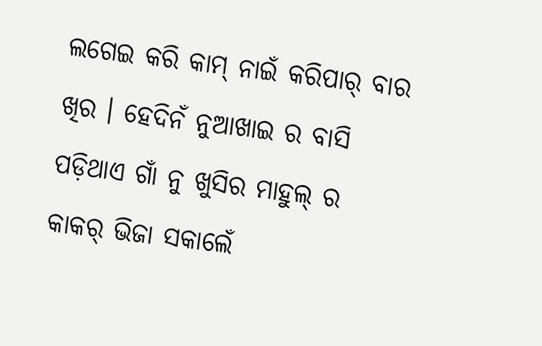ଲଗେଇ କରି କାମ୍ ନାଇଁ କରିପାର୍ ବାର ଖିର । ହେଦିନଁ ନୁଆଖାଇ ର ବାସି ପଡ଼ିଥାଏ ଗାଁ ନୁ ଖୁସିର ମାହୁଲ୍ ର କାକର୍ ଭିଜା ସକାଲେଁ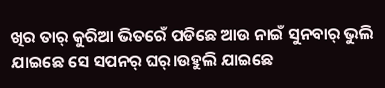ଖିର ତାର୍ କୁରିଆ ଭିତରେଁ ପଡିଛେ ଆଉ ନାଇଁ ସୁନବାର୍ ଭୁଲି ଯାଇଛେ ସେ ସପନର୍ ଘର୍।ଉହୁଲି ଯାଇଛେ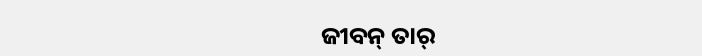ଜୀବନ୍ ତାର୍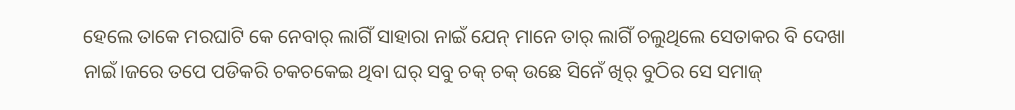ହେଲେ ତାକେ ମରଘାଟି କେ ନେବାର୍ ଲାଗିଁ ସାହାରା ନାଇଁ ଯେନ୍ ମାନେ ତାର୍ ଲାଗିଁ ଚଲୁଥିଲେ ସେତାକର ବି ଦେଖା ନାଇଁ।ଜରେ ତପେ ପଡିକରି ଚକଚକେଇ ଥିବା ଘର୍ ସବୁ ଚକ୍ ଚକ୍ ଉଛେ ସିନେଁ ଖିର୍ ବୁଠିର ସେ ସମାଜ୍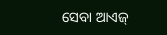ସେବା ଆଏଜ୍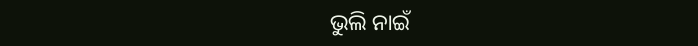ଭୁଲି ନାଇଁ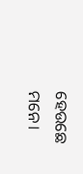ହେଉଛେ ମନେ।